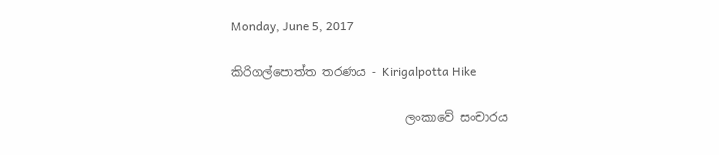Monday, June 5, 2017

කිරිගල්පොත්ත තරණය - Kirigalpotta Hike

                             ලංකාවේ සංචාරය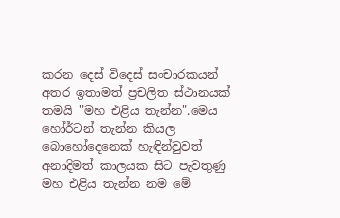කරන දෙස් විදෙස් සංචාරකයන් අතර ඉතාමත් ප්‍රචලිත ස්ථානයක් තමයි "මහ එළිය තැන්න".මෙය හෝර්ටන් තැන්න කියල බොහෝදෙනෙක් හැඳින්වුවත් අනාදිමත් කාලයක සිට පැවතුණු මහ එළිය තැන්න නම මේ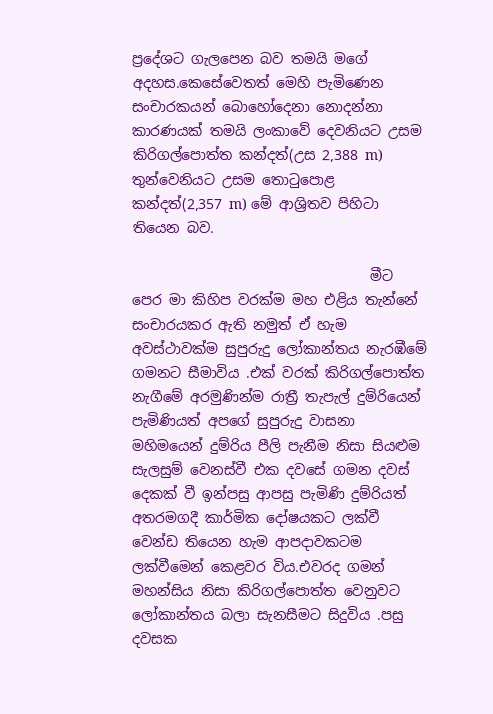ප්‍රදේශට ගැලපෙන බව තමයි මගේ අදහස.කෙසේවෙතත් මෙහි පැමිණෙන සංචාරකයන් බොහෝදෙනා නොදන්නා කාරණයක් තමයි ලංකාවේ දෙවනියට උසම කිරිගල්පොත්ත කන්දත්(උස 2,388 m) තුන්වෙනියට උසම තොටුපොළ කන්දත්(2,357 m) මේ ආශ්‍රිතව පිහිටා තියෙන බව.

                                  මීට පෙර මා කිහිප වරක්ම මහ එළිය තැන්නේ සංචාරයකර ඇති නමුත් ඒ හැම අවස්ථාවක්ම සුපුරුදු ලෝකාන්තය නැරඹීමේ ගමනට සීමාවිය .එක් වරක් කිරිගල්පොත්ත නැගීමේ අරමුණින්ම රාත්‍රී තැපැල් දුම්රියෙන් පැමිණියත් අපගේ සුපුරුදු වාසනා මහිමයෙන් දුම්රිය පීලි පැනීම නිසා සියළුම සැලසුම් වෙනස්වී එක දවසේ ගමන දවස් දෙකක් වී ඉන්පසු ආපසු පැමිණි දුම්රියත් අතරමගදී කාර්මික දෝෂයකට ලක්වී වෙන්ඩ තියෙන හැම ආපදාවකටම ලක්වීමෙන් කෙළවර විය.එවරද ගමන් මහන්සිය නිසා කිරිගල්පොත්ත වෙනුවට ලෝකාන්තය බලා සැනසීමට සිදුවිය .පසු දවසක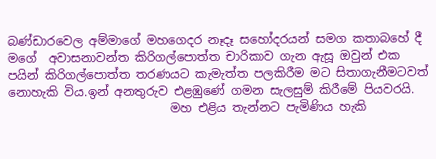බණ්ඩාරවෙල අම්මාගේ මහගෙදර නෑදෑ සහෝදරයන් සමග කතාබහේ දී මගේ  අවාසනාවන්ත කිරිගල්පොත්ත චාරිකාව ගැන ඇසූ ඔවුන් එක පයින් කිරිගල්පොත්ත තරණයට කැමැත්ත පලකිරීම මට සිතාගැනීමටවත් නොහැකි විය.ඉන් අනතුරුව එළඹුණේ ගමන සැලසුම් කිරීමේ පියවරයි.
                           මහ එළිය තැන්නට පැමිණිය හැකි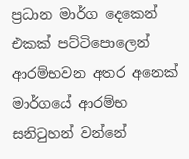ප්‍රධාන මාර්ග දෙකෙන් එකක් පට්ටිපොලෙන් ආරම්භවන අතර අනෙක් මාර්ගයේ ආරම්භ සනිටුහන් වන්නේ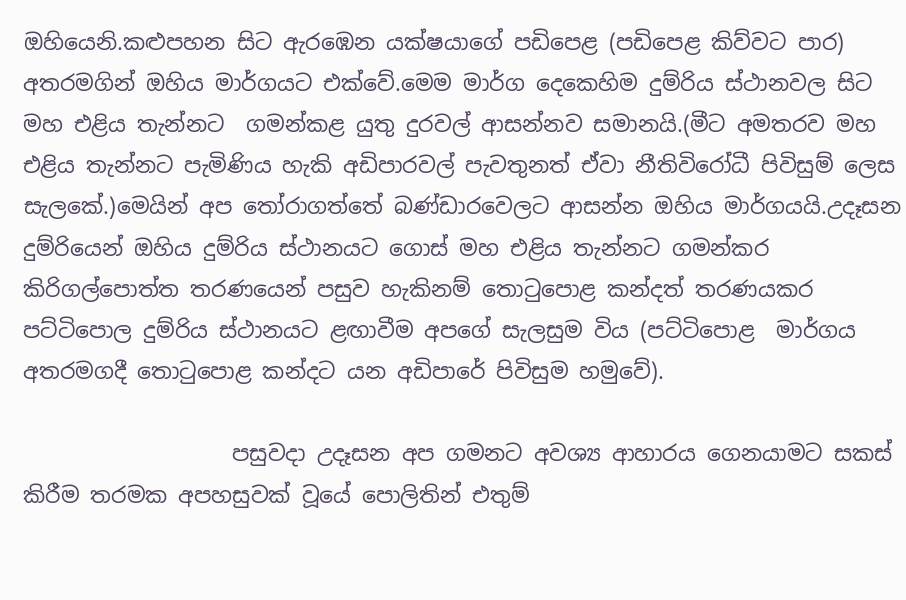ඔහියෙනි.කළුපහන සිට ඇරඹෙන යක්ෂයාගේ පඩිපෙළ (පඩිපෙළ කිව්වට පාර) අතරමගින් ඔහිය මාර්ගයට එක්වේ.මෙම මාර්ග දෙකෙහිම දුම්රිය ස්ථානවල සිට මහ එළිය තැන්නට  ගමන්කළ යුතු දුරවල් ආසන්නව සමානයි.(මීට අමතරව මහ එළිය තැන්නට පැමිණිය හැකි අඩිපාරවල් පැවතුනත් ඒවා නීතිවිරෝධී පිවිසුම් ලෙස සැලකේ.)මෙයින් අප තෝරාගත්තේ බණ්ඩාරවෙලට ආසන්න ඔහිය මාර්ගයයි.උදෑසන දුම්රියෙන් ඔහිය දුම්රිය ස්ථානයට ගොස් මහ එළිය තැන්නට ගමන්කර කිරිගල්පොත්ත තරණයෙන් පසුව හැකිනම් තොටුපොළ කන්දත් තරණයකර පට්ටිපොල දුම්රිය ස්ථානයට ළඟාවීම අපගේ සැලසුම විය (පට්ටිපොළ  මාර්ගය අතරමගදී තොටුපොළ කන්දට යන අඩිපාරේ පිවිසුම හමුවේ).

                   පසුවදා උදෑසන අප ගමනට අවශ්‍ය ආහාරය ගෙනයාමට සකස් කිරීම තරමක අපහසුවක් වූයේ පොලිතින් එතුම්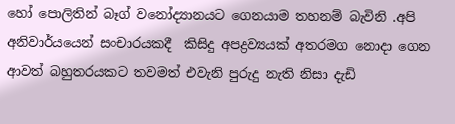හෝ පොලිතින් බෑග් වනෝද්‍යානයට ගෙනයාම තහනම් බැවිනි .අපි අනිවාර්යයෙන් සංචාරයකදී  කිසිදු අපද්‍රව්‍යයක් අතරමග නොදා ගෙන ආවත් බහුතරයකට තවමත් එවැනි පුරුදු නැති නිසා දැඩි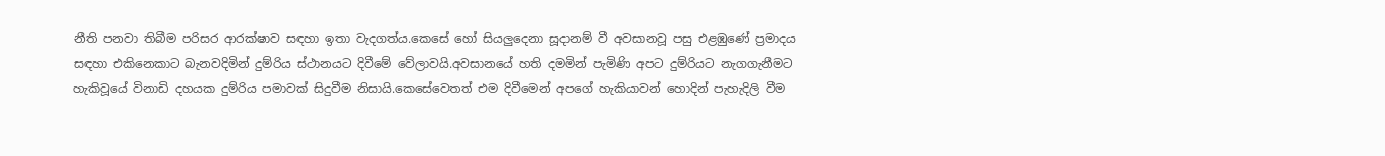නීති පනවා තිබීම පරිසර ආරක්ෂාව සඳහා ඉතා වැදගත්ය.කෙසේ හෝ සියලුදෙනා සූදානම් වී අවසානවූ පසු එළඹුණේ ප්‍රමාදය සඳහා එකිනෙකාට බැනවදිමින් දුම්රිය ස්ථානයට දිවීමේ වේලාවයි.අවසානයේ හති දමමින් පැමිණි අපට දුම්රියට නැගගැනීමට හැකිවූයේ විනාඩි දහයක දුම්රිය පමාවක් සිදුවීම නිසායි.කෙසේවෙතත් එම දිවීමෙන් අපගේ හැකියාවන් හොදින් පැහැදිලි වීම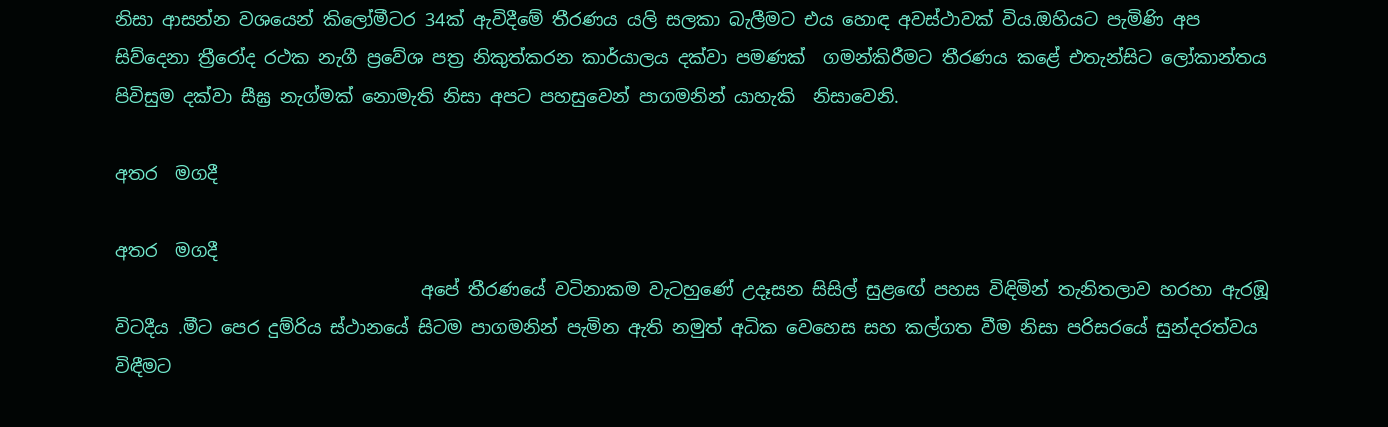නිසා ආසන්න වශයෙන් කිලෝමීටර 34ක් ඇවිදීමේ තීරණය යලි සලකා බැලීමට එය හොඳ අවස්ථාවක් විය.ඔහියට පැමිණි අප සිව්දෙනා ත්‍රීරෝද රථක නැගී ප්‍රවේශ පත්‍ර නිකුත්කරන කාර්යාලය දක්වා පමණක්  ගමන්කිරීමට තීරණය කළේ එතැන්සිට ලෝකාන්තය පිවිසුම දක්වා සීඝ්‍ර නැග්මක් නොමැති නිසා අපට පහසුවෙන් පාගමනින් යාහැකි  නිසාවෙනි.

අතර  මගදී

අතර  මගදී
                                  අපේ තීරණයේ වටිනාකම වැටහුණේ උදෑසන සිසිල් සුළඟේ පහස විඳිමින් තැනිතලාව හරහා ඇරඹූ විටදීය .මීට පෙර දුම්රිය ස්ථානයේ සිටම පාගමනින් පැමින ඇති නමුත් අධික වෙහෙස සහ කල්ගත වීම නිසා පරිසරයේ සුන්දරත්වය විඳීමට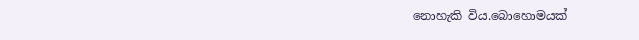නොහැකි විය.බොහොමයක්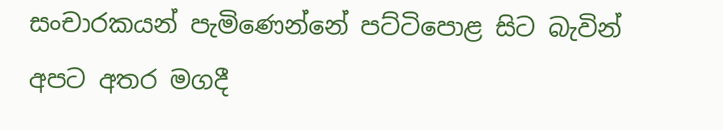සංචාරකයන් පැමිණෙන්නේ පට්ටිපොළ සිට බැවින් අපට අතර මගදී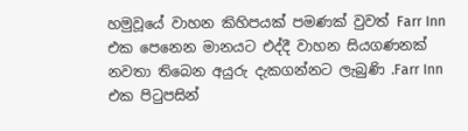හමුවූයේ වාහන කිහිපයක් පමණක් වුවත් Farr Inn එක පෙනෙන මානයට එද්දී වාහන සියගණනක් නවතා තිබෙන අයුරු දැකගන්නට ලැබුණි .Farr Inn එක පිටුපසින්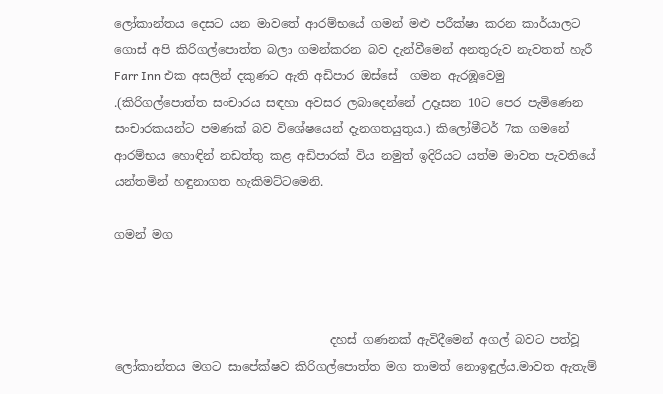ලෝකාන්තය දෙසට යන මාවතේ ආරම්භයේ ගමන් මළු පරීක්ෂා කරන කාර්යාලට ගොස් අපි කිරිගල්පොත්ත බලා ගමන්කරන බව දැන්වීමෙන් අනතුරුව නැවතත් හැරී Farr Inn එක අසලින් දකුණට ඇති අඩිපාර ඔස්සේ  ගමන ඇරඹූවෙමු .(කිරිගල්පොත්ත සංචාරය සඳහා අවසර ලබාදෙන්නේ උදෑසන 10ට පෙර පැමිණෙන සංචාරකයන්ට පමණක් බව විශේෂයෙන් දැනගතයුතුය.) කිලෝමීටර් 7ක ගමනේ ආරම්භය හොඳින් නඩත්තු කළ අඩිපාරක් විය නමුත් ඉදිරියට යත්ම මාවත පැවතියේ  යන්තමින් හඳුනාගත හැකිමට්ටමෙනි.

ගමන් මග



                                    දහස් ගණනක් ඇවිදීමෙන් අගල් බවට පත්වූ ලෝකාන්තය මගට සාපේක්ෂව කිරිගල්පොත්ත මග තාමත් නොඉඳුල්ය.මාවත ඇතැම්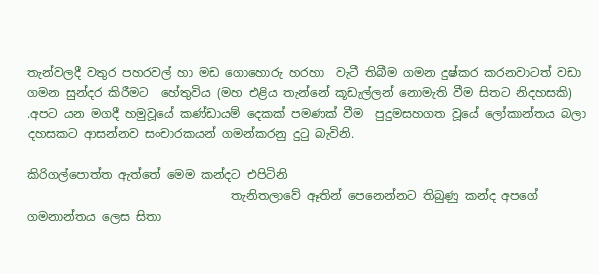තැන්වලදී වතුර පහරවල් හා මඩ ගොහොරු හරහා  වැටී තිබීම ගමන දුෂ්කර කරනවාටත් වඩා ගමන සුන්දර කිරීමට  හේතුවිය (මහ එළිය තැන්නේ කූඩැල්ලන් නොමැති වීම සිතට නිදහසකි) .අපට යන මගදී හමුවූයේ කණ්ඩායම් දෙකක් පමණක් වීම  පුදුමසහගත වූයේ ලෝකාන්තය බලා දහසකට ආසන්නව සංචාරකයන් ගමන්කරනු දුටු බැවිනි.

කිරිගල්පොත්ත ඇත්තේ මෙම කන්දට එපිටිනි
                                  තැනිතලාවේ ඈතින් පෙනෙන්නට තිබුණු කන්ද අපගේ ගමනාන්තය ලෙස සිතා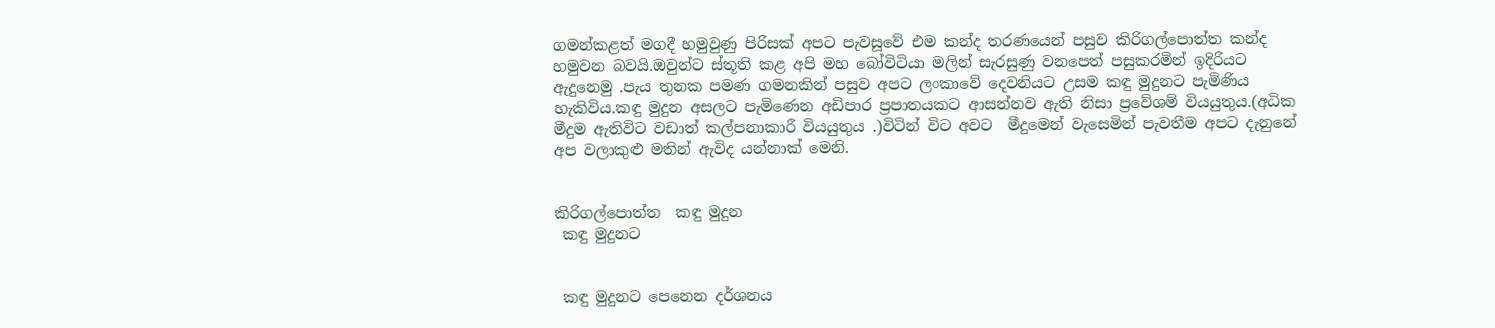ගමන්කළත් මගදී හමුවුණු පිරිසක් අපට පැවසූවේ එම කන්ද තරණයෙන් පසුව කිරිගල්පොත්ත කන්ද හමුවන බවයි.ඔවුන්ට ස්තූති කළ අපි මහ බෝවිටියා මලින් සැරසුණු වනපෙත් පසුකරමින් ඉදිරියට ඇදුනෙමු .පැය තුනක පමණ ගමනකින් පසුව අපට ලංකාවේ දෙවනියට උසම කඳු මුදුනට පැමිණිය හැකිවිය.කඳු මුදුන අසලට පැමිණෙන අඩිපාර ප්‍රපාතයකට ආසන්නව ඇති නිසා ප්‍රවේශම් වියයුතුය.(අධික මීදුම ඇතිවිට වඩාත් කල්පනාකාරී වියයුතුය .)විටින් විට අවට  මීදුමෙන් වැසෙමින් පැවතීම අපට දැනුනේ අප වලාකුළු මතින් ඇවිද යන්නාක් මෙනි.


කිරිගල්පොත්ත  කඳු මුදුන
 කඳු මුදුනට


 කඳු මුදුනට පෙනෙන දර්ශනය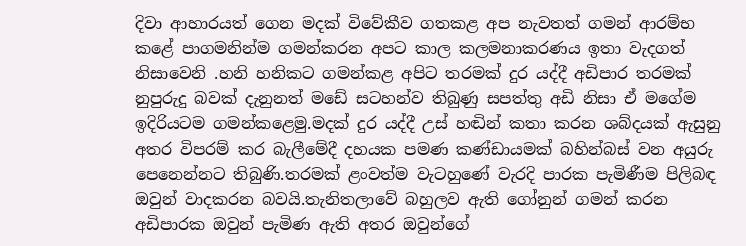දිවා ආහාරයත් ගෙන මදක් විවේකීව ගතකළ අප නැවතත් ගමන් ආරම්භ කළේ පාගමනින්ම ගමන්කරන අපට කාල කලමනාකරණය ඉතා වැදගත් නිසාවෙනි .හනි හනිකට ගමන්කළ අපිට තරමක් දුර යද්දී අඩිපාර තරමක් නුපුරුදු බවක් දැනුනත් මඩේ සටහන්ව තිබුණු සපත්තු අඩි නිසා ඒ මගේම ඉදිරියටම ගමන්කළෙමු.මදක් දුර යද්දී උස් හඬින් කතා කරන ශබ්දයක් ඇසුනු අතර විපරම් කර බැලීමේදී දහයක පමණ කණ්ඩායමක් බහින්බස් වන අයුරු පෙනෙන්නට තිබුණි.තරමක් ළංවත්ම වැටහුණේ වැරදි පාරක පැමිණීම පිලිබඳ ඔවුන් වාදකරන බවයි.තැනිතලාවේ බහුලව ඇති ගෝනුන් ගමන් කරන අඩිපාරක ඔවුන් පැමිණ ඇති අතර ඔවුන්ගේ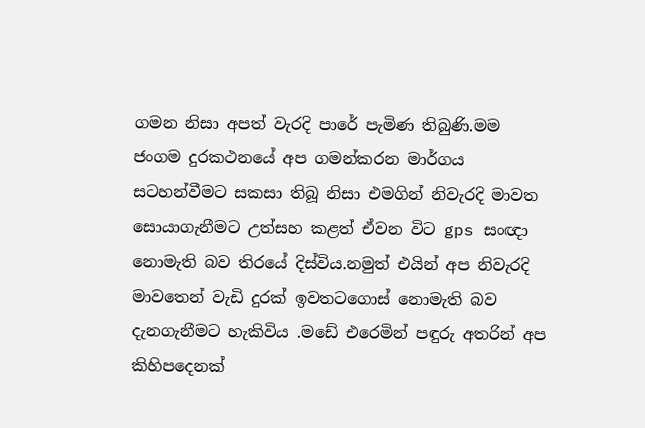ගමන නිසා අපත් වැරදි පාරේ පැමිණ තිබුණි.මම ජංගම දුරකථනයේ අප ගමන්කරන මාර්ගය සටහන්වීමට සකසා තිබූ නිසා එමගින් නිවැරදි මාවත සොයාගැනීමට උත්සහ කළත් ඒවන විට gps සංඥා නොමැති බව තිරයේ දිස්විය.නමුත් එයින් අප නිවැරදි මාවතෙන් වැඩි දුරක් ඉවතටගොස් නොමැති බව දැනගැනීමට හැකිවිය .මඩේ එරෙමින් පඳුරු අතරින් අප කිහිපදෙනක්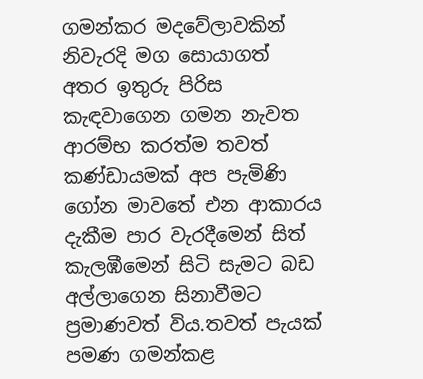ගමන්කර මදවේලාවකින් නිවැරදි මග සොයාගත් අතර ඉතුරු පිරිස කැඳවාගෙන ගමන නැවත ආරම්භ කරත්ම තවත් කණ්ඩායමක් අප පැමිණි ගෝන මාවතේ එන ආකාරය දැකීම පාර වැරදීමෙන් සිත් කැලඹීමෙන් සිටි සැමට බඩ අල්ලාගෙන සිනාවීමට ප්‍රමාණවත් විය.තවත් පැයක් පමණ ගමන්කළ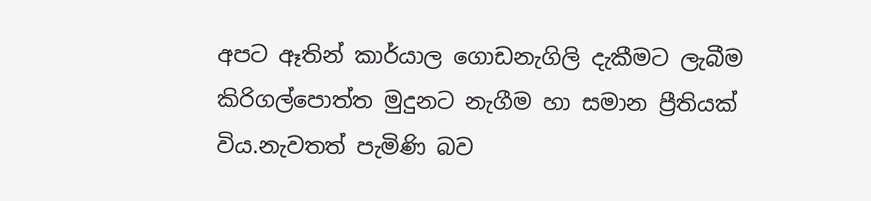අපට ඈතින් කාර්යාල ගොඩනැගිලි දැකීමට ලැබීම කිරිගල්පොත්ත මුදුනට නැගීම හා සමාන ප්‍රීතියක් විය.නැවතත් පැමිණි බව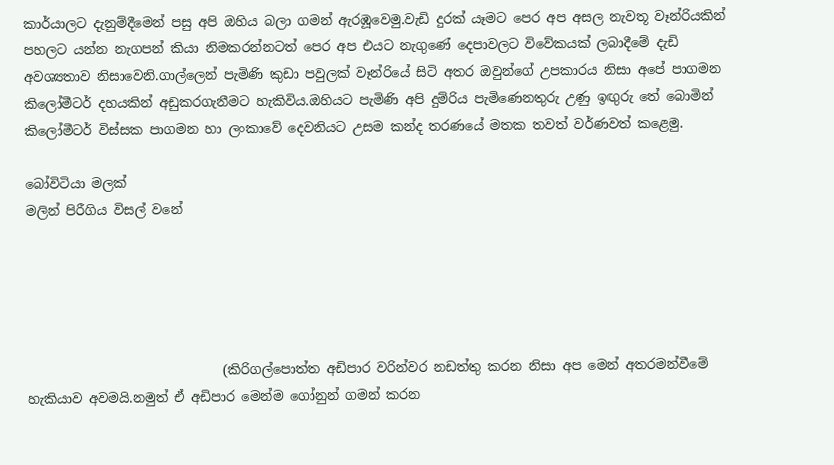කාර්යාලට දැනුම්දීමෙන් පසු අපි ඔහිය බලා ගමන් ඇරඹූවෙමු.වැඩි දුරක්‍ යෑමට පෙර අප අසල නැවතූ වෑන්රියකින් පහලට යන්න නැගපන් කියා නිමකරන්නටත් පෙර අප එයට නැගුණේ දෙපාවලට විවේකයක් ලබාදීමේ දැඩි අවශ්‍යතාව නිසාවෙනි.ගාල්ලෙන් පැමිණි කුඩා පවුලක් වෑන්රියේ සිටි අතර ඔවුන්ගේ උපකාරය නිසා අපේ පාගමන කිලෝමීටර් දහයකින් අඩුකරගැනීමට හැකිවිය.ඔහියට පැමිණි අපි දුම්රිය පැමිණෙනතුරු උණු ඉඟුරු තේ බොමින් කිලෝමීටර් විස්සක පාගමන හා ලංකාවේ දෙවනියට උසම කන්ද තරණයේ මතක තවත් වර්ණවත් කළෙමු.

බෝවිටියා මලක්
මලින් පිරීගිය විසල් වනේ





                              (කිරිගල්පොත්ත අඩිපාර වරින්වර නඩත්තු කරන නිසා අප මෙන් අතරමන්වීමේ හැකියාව අවමයි.නමුත් ඒ අඩිපාර මෙන්ම ගෝනුන් ගමන් කරන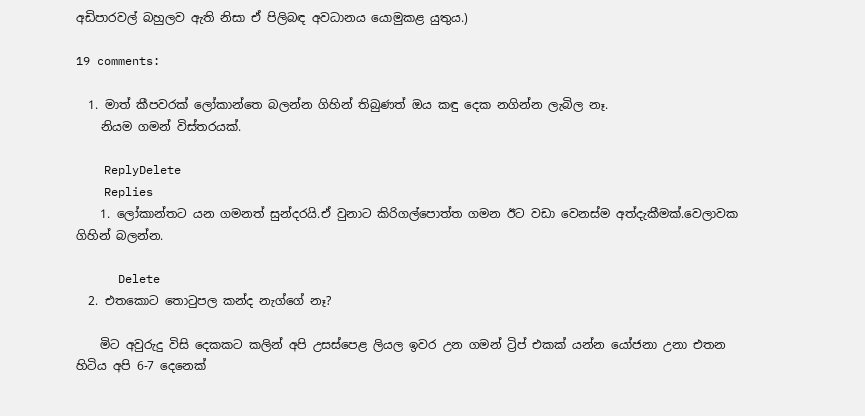අඩිපාරවල් බහුලව ඇති නිසා ඒ පිලිබඳ අවධානය යොමුකළ යුතුය.)

19 comments:

  1. මාත් කීපවරක් ලෝකාන්තෙ බලන්න ගිහින් තිබුණත් ඔය කඳු දෙක නගින්න ලැබිල නෑ.
    නියම ගමන් විස්තරයක්.

    ReplyDelete
    Replies
    1. ලෝකාන්තට යන ගමනත් සුන්දරයි.ඒ වුනාට කිරිගල්පොත්ත ගමන ඊට වඩා වෙනස්ම අත්දැකීමක්.වෙලාවක ගිහින් බලන්න.

      Delete
  2. එතකොට තොටුපල කන්ද නැග්ගේ නෑ?

    මිට අවුරුදු විසි දෙකකට කලින් අපි උසස්පෙළ ලියල ඉවර උන ගමන් ට්‍රිප් එකක් යන්න යෝජනා උනා එතන හිටිය අපි 6-7 දෙනෙක්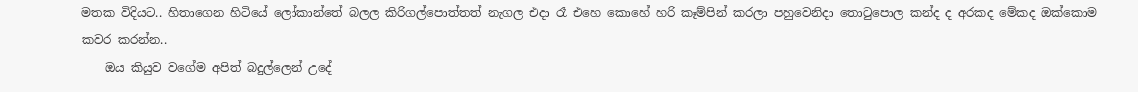මතක විදියට.. හිතාගෙන හිටියේ ලෝකාන්තේ බලල කිරිගල්පොත්තත් නැගල එදා රෑ එහෙ කොහේ හරි කෑම්පින් කරලා පහුවෙනිදා තොටුපොල කන්ද ද අරකද මේකද ඔක්කොම කවර කරන්න..
    ඔය කියුව වගේම අපිත් බදුල්ලෙන් උදේ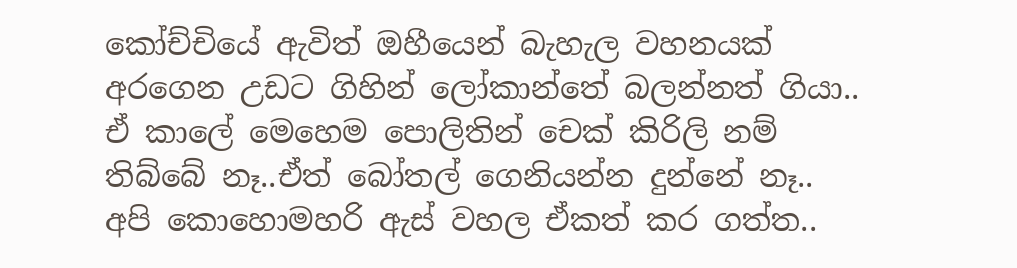කෝච්චියේ ඇවිත් ඔහීයෙන් බැහැල වහනයක් අරගෙන උඩට ගිහින් ලෝකාන්තේ බලන්නත් ගියා.. ඒ කාලේ මෙහෙම පොලිතින් චෙක් කිරිලි නම් තිබ්බේ නෑ..ඒත් බෝතල් ගෙනියන්න දුන්නේ නෑ.. අපි කොහොමහරි ඇස් වහල ඒකත් කර ගත්ත..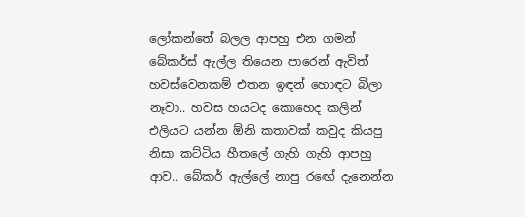ලෝකන්තේ බලල ආපහු එන ගමන් බේකර්ස් ඇල්ල තියෙන පාරෙන් ඇවිත් හවස්වෙනකම් එතන ඉඳන් හොඳට බිලා නෑවා.. හවස හයටද කොහෙද කලින් එලියට යන්න ඕනි කතාවක් කවුද කියපු නිසා කට්ටිය හීතලේ ගැහි ගැහි ආපහු ආව.. බේකර් ඇල්ලේ නාපු රඟේ දැනෙන්න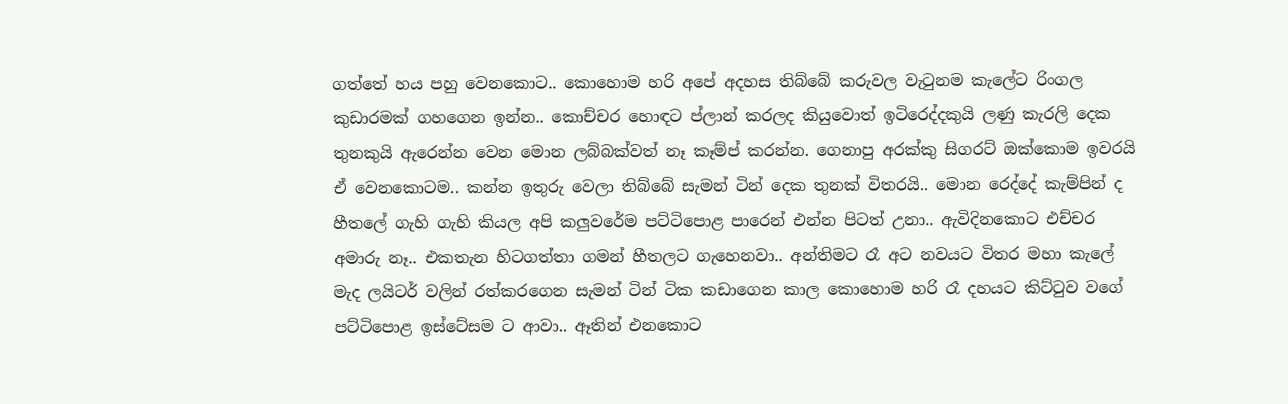ගත්තේ හය පහු වෙනකොට.. කොහොම හරි අපේ අදහස තිබ්බේ කරුවල වැටුනම කැලේට රිංගල කුඩාරමක් ගහගෙන ඉන්න.. කොච්චර හොඳට ප්ලාන් කරලද කියුවොත් ඉටිරෙද්දකුයි ලණු කැරලි දෙක තුනකුයි ඇරෙන්න වෙන මොන ලබ්බක්වත් නෑ කෑම්ප් කරන්න. ගෙනාපු අරක්කු සිගරට් ඔක්කොම ඉවරයි ඒ වෙනකොටම.. කන්න ඉතුරු වෙලා තිබ්බේ සැමන් ටින් දෙක තුනක් විතරයි.. මොන රෙද්දේ කැම්පින් ද හීතලේ ගැහි ගැහි කියල අපි කලුවරේම පට්ටිපොළ පාරෙන් එන්න පිටත් උනා.. ඇවිදිනකොට එච්චර අමාරු නෑ.. එකතැන හිටගත්තා ගමන් හීතලට ගැහෙනවා.. අන්තිමට රෑ අට නවයට විතර මහා කැලේ මැද ලයිටර් වලින් රත්කරගෙන සැමන් ටින් ටික කඩාගෙන කාල කොහොම හරි රෑ දහයට කිට්ටුව වගේ පට්ටිපොළ ඉස්ටේසම ට ආවා.. ඈතින් එනකොට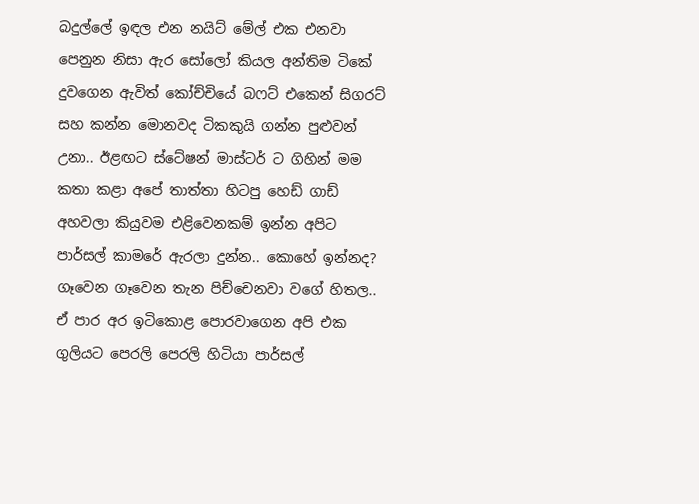බදුල්ලේ ඉඳල එන නයිට් මේල් එක එනවා පෙනුන නිසා ඇර සෝලෝ කියල අන්තිම ටිකේ දුවගෙන ඇවිත් කෝච්චියේ බෆට් එකෙන් සිගරට් සහ කන්න මොනවද ටිකකුයි ගන්න පුළුවන් උනා.. ඊළඟට ස්ටේෂන් මාස්ටර් ට ගිහින් මම කතා කළා අපේ තාත්තා හිටපු හෙඩ් ගාඩ් අහවලා කියුවම එළිවෙනකම් ඉන්න අපිට පාර්සල් කාමරේ ඇරලා දුන්න.. කොහේ ඉන්නද? ගෑවෙන ගෑවෙන තැන පිච්චෙනවා වගේ හිතල.. ඒ පාර අර ඉටිකොළ පොරවාගෙන අපි එක ගුලියට පෙරලි පෙරලි හිටියා පාර්සල්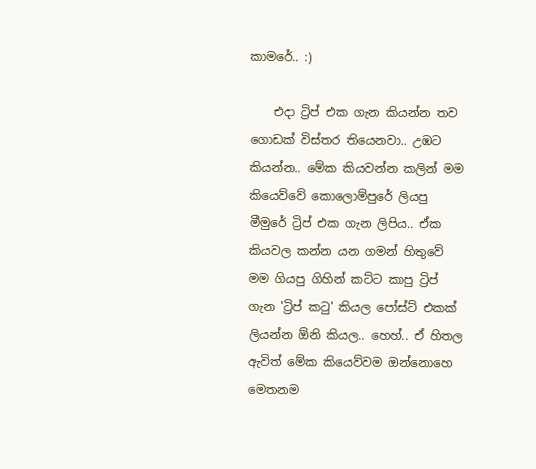කාමරේ.. :)

    එදා ට්‍රිප් එක ගැන කියන්න තව ගොඩක් විස්තර තියෙනවා.. උඹට කියන්න.. මේක කියවන්න කලින් මම කියෙව්වේ කොලොම්පුරේ ලියපු මීමුරේ ට්‍රිප් එක ගැන ලිපිය.. ඒක කියවල කන්න යන ගමන් හිතුවේ මම ගියපු ගිහින් කට්ට කාපු ට්‍රිප් ගැන 'ට්‍රිප් කටු' කියල පෝස්ට් එකක් ලියන්න ඕනි කියල.. හෙහ්.. ඒ හිතල ඇවිත් මේක කියෙව්වම ඔන්නොහෙ මෙතනම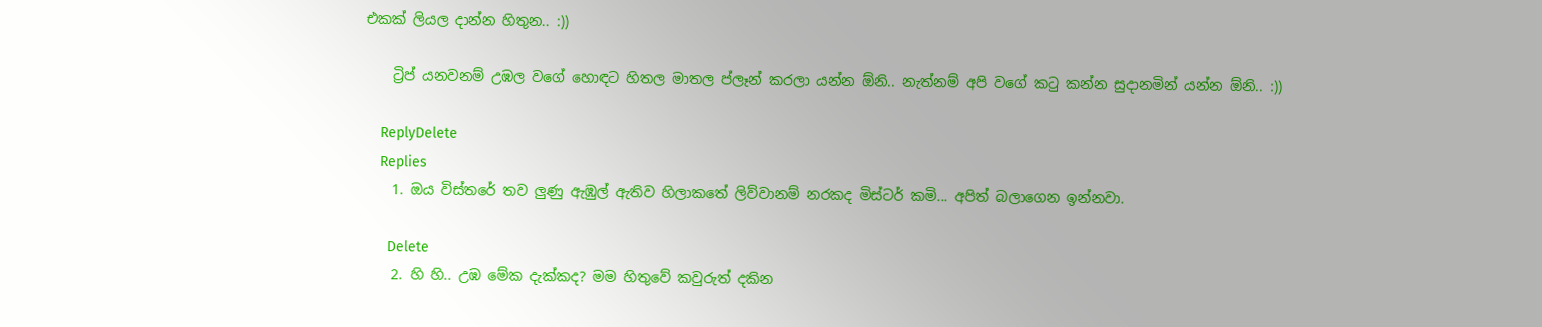එකක් ලියල දාන්න හිතුන.. :))

    ට්‍රිප් යනවනම් උඹල වගේ හොඳට හිතල මාතල ප්ලෑන් කරලා යන්න ඕනි.. නැත්නම් අපි වගේ කටු කන්න සුදානමින් යන්න ඕනි.. :))

    ReplyDelete
    Replies
    1. ඔය විස්තරේ තව ලුණු ඇඹුල් ඇතිව හිලාකතේ ලිව්වානම් නරකද මිස්ටර් කමි... අපිත් බලාගෙන ඉන්නවා.

      Delete
    2. හි හි.. උඹ මේක දැක්කද? මම හිතුවේ කවුරුත් දකින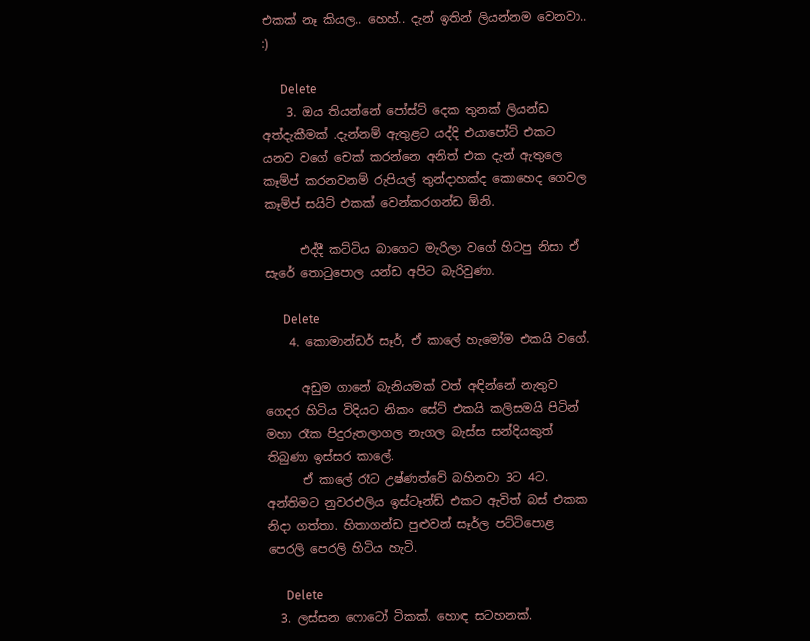එකක් නෑ කියල.. හෙහ්.. දැන් ඉතින් ලියන්නම වෙනවා.. :)

      Delete
    3. ඔය තියන්නේ පෝස්ට් දෙක තුනක් ලියන්ඩ අත්දැකීමක් .දැන්නම් ඇතුළට යද්දි එයාපෝට් එකට යනව වගේ චෙක් කරන්නෙ අනිත් එක දැන් ඇතුලෙ කෑම්ප් කරනවනම් රුපියල් තුන්දාහක්ද කොහෙද ගෙවල කෑම්ප් සයිට් එකක් වෙන්කරගන්ඩ ඕනි.

      එද්දී කට්‍ටිය බාගෙට මැරිලා වගේ හිටපු නිසා ඒ සැරේ තොටුපොල යන්ඩ අපිට බැරිවුණා.

      Delete
    4. කොමාන්ඩර් සෑර්, ඒ කාලේ හැමෝම එකයි වගේ.

      අඩුම ගානේ බැනියමක් වත් අඳින්නේ නැතුව ගෙදර හිටිය විදියට නිකං සේට් එකයි කලිසමයි පිටින් මහා රෑක පිදුරුතලාගල නැගල බැස්ස සන්දියකුත් තිබුණා ඉස්සර කාලේ.
      ඒ කාලේ රෑට උෂ්ණත්වේ බහිනවා 3ට 4ට. අන්තිමට නුවරඑලිය ඉස්ටෑන්ඩ් එකට ඇවිත් බස් එකක නිදා ගත්තා. හිතාගන්ඩ පුළුවන් සෑර්ල පට්ටිපොළ පෙරලි පෙරලි හිටිය හැටි.

      Delete
  3. ලස්සන ෆොටෝ ටිකක්. හොඳ සටහනක්.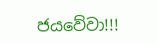ජයවේවා!!!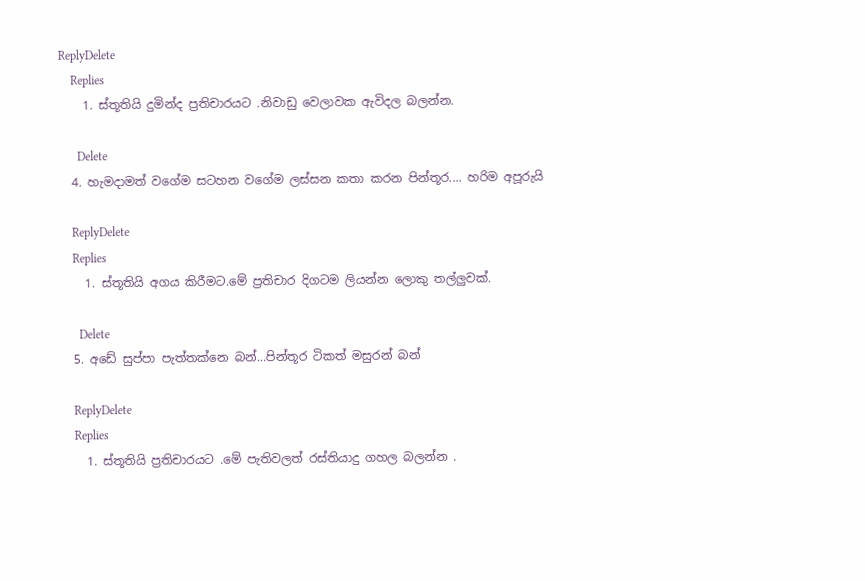ReplyDelete
    Replies
    1. ස්තූතියි දුමින්ද ප්‍රතිචාරයට .නිවාඩු වෙලාවක ඇවිදල බලන්න.

      Delete
  4. හැමදාමත් වගේම සටහන වගේම ලස්සන කතා කරන පින්තූර.... හරිම අපූරුයි

    ReplyDelete
    Replies
    1. ස්තූතියි අගය කිරීමට.මේ ප්‍රතිචාර දිගටම ලියන්න ලොකු තල්ලුවක්.

      Delete
  5. අඩේ සුප්පා පැත්තක්නෙ බන්...පින්තූර ටිකත් මසුරන් බන්

    ReplyDelete
    Replies
    1. ස්තූතියි ප්‍රතිචාරයට .මේ පැතිවලත් රස්තියාදු ගහල බලන්න .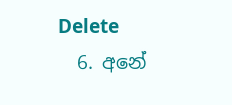Delete
  6. අනේ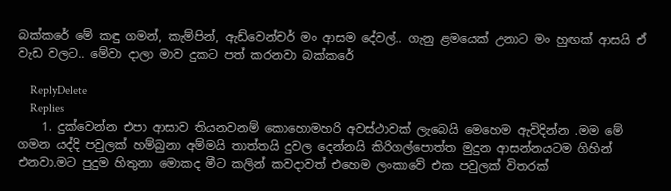බක්කරේ මේ කඳු ගමන්, කැම්පින්, ඇඩ්වෙන්චර් මං ආසම දේවල්.. ගැනු ළමයෙක් උනාට මං හුඟක් ආසයි ඒ වැඩ වලට.. මේවා දාලා මාව දුකට පත් කරනවා බක්කරේ

    ReplyDelete
    Replies
    1. දුක්වෙන්න එපා ආසාව තියනවනම් කොහොමහරි අවස්ථාවක් ලැබෙයි මෙහෙම ඇවිදින්න .මම මේ ගමන යද්දි පවුලක් හම්බුනා අම්මයි තාත්තයි දුවල දෙන්නයි කිරිගල්පොත්ත මුදුන ආසන්නයටම ගිහින් එනවා.මට පුදුම හිතුනා මොකද මීට කලින් කවදාවත් එහෙම ලංකාවේ එක පවුලක් විතරක්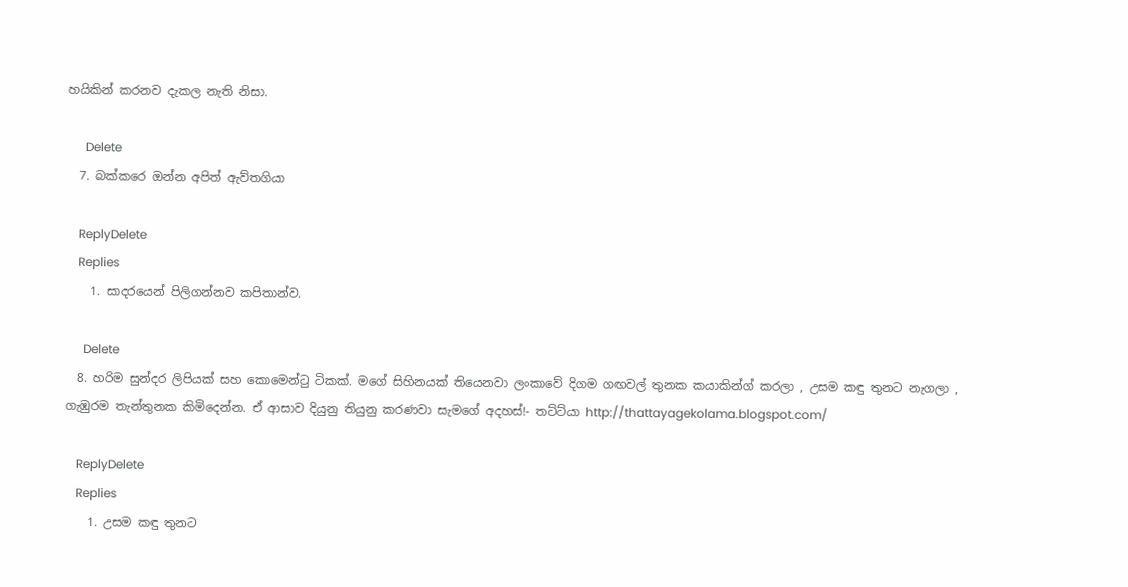හයිකින් කරනව දැකල නැති නිසා.

      Delete
  7. බක්කරෙ ඔන්න අපිත් ඇව්තගියා

    ReplyDelete
    Replies
    1. සාදරයෙන් පිලිගන්නව කපිතාන්ව.

      Delete
  8. හරිම සුන්දර ලිපියක් සහ කොමෙන්ටු ටිකක්. මගේ සිහිනයක් තියෙනවා ලංකාවේ දිගම ගඟවල් තුනක කයාකින්ග් කරලා , උසම කඳු තුනට නැගලා , ගැඹුරම තැන්තුනක කිමිදෙන්න. ඒ ආසාව දියුනු තියුනු කරණවා සැමගේ අදහස්!- තට්ට්යා http://thattayagekolama.blogspot.com/

    ReplyDelete
    Replies
    1. උසම කඳු තුනට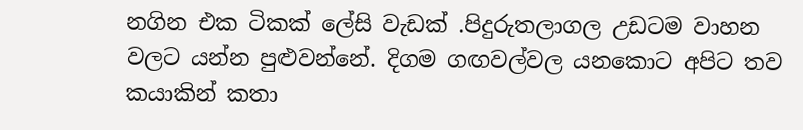නගින එක ටිකක් ලේසි වැඩක් .පිදුරුතලාගල උඩටම වාහන වලට යන්න පුළුවන්නේ. දිගම ගඟවල්වල යනකොට අපිට තව කයාකින් කතා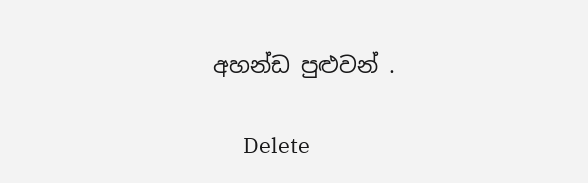අහන්ඩ පුළුවන් .

      Delete